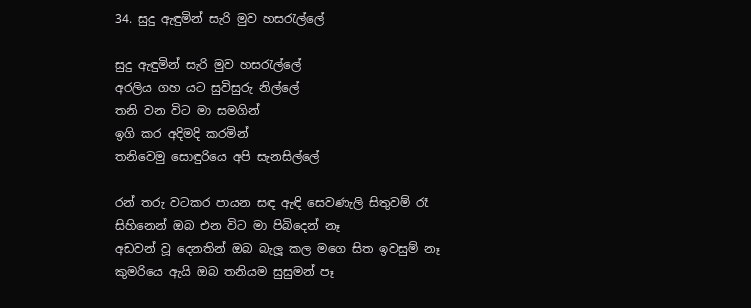34. සුදු ඇඳුමින් සැරි මුව හසරැල්ලේ

සුදු ඇඳුමින් සැරි මුව හසරැල්ලේ
අරලිය ගහ යට සුවිසුරු නිල්ලේ
තනි වන විට මා සමගින්
ඉගි කර අදිමදි කරමින්
තනිවෙමු සොඳුරියෙ අපි සැනසිල්ලේ

රන් තරු වටකර පායන සඳ ඇඳි සෙවණැලි සිතුවම් රෑ
සිහිනෙන් ඔබ එන විට මා පිබිදෙන් නෑ
අඩවන් වූ දෙනතින් ඔබ බැලූ කල මගෙ සිත ඉවසුම් නෑ
කුමරියෙ ඇයි ඔබ තනියම සුසුමන් පෑ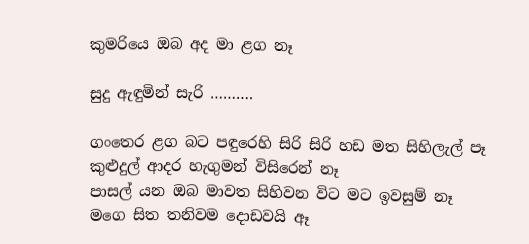කුමරියෙ ඔබ අද මා ළග නෑ

සුදු ඇඳුමින් සැරි ……….

ගංතෙර ළග බට පඳුරෙහි සිරි සිරි හඩ මත සිහිලැල් පෑ
කුළුදුල් ආදර හැගුමන් විසිරෙන් නෑ
පාසල් යන ඔබ මාවත සිහිවන විට මට ඉවසුම් නෑ
මගෙ සිත තනිවම දොඩවයි ඈ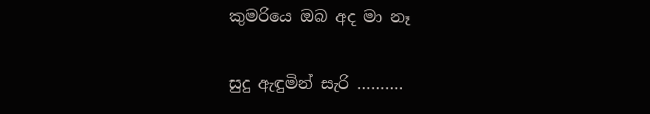කුමරියෙ ඔබ අද මා නෑ

සුදු ඇඳුමින් සැරි ……….